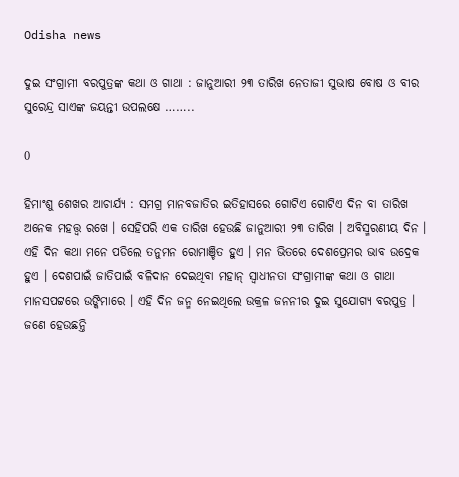Odisha news

ଦୁଇ ସଂଗ୍ରାମୀ ବରପୁତ୍ରଙ୍କ କଥା ଓ ଗାଥା : ଜାନୁଆରୀ ୨୩ ତାରିଖ ନେତାଜୀ ସୁଭାଷ ବୋଷ ଓ ବୀର ସୁରେନ୍ଦ୍ର ସାଏଙ୍କ ଜୟନ୍ତୀ ଉପଲକ୍ଷେ ……..

0

ହିମାଂଶୁ ଶେଖର ଆଚାର୍ଯ୍ୟ : ସମଗ୍ର ମାନବଜାତିର ଇତିହାସରେ ଗୋଟିଏ ଗୋଟିଏ ଦିନ ବା ତାରିଖ ଅନେକ ମହତ୍ତ୍ୱ ରଖେ । ସେହିପରି ଏକ ତାରିଖ ହେଉଛି ଜାନୁଆରୀ ୨୩ ତାରିଖ । ଅବିସ୍ମରଣୀୟ ଦିନ । ଏହି ଦିନ କଥା ମନେ ପଡିଲେ ତନୁମନ ରୋମାଞ୍ଚିତ ହୁଏ । ମନ ଭିତରେ ଦେଶପ୍ରେମର ଭାବ ଉଦ୍ରେକ ହୁଏ । ଦେଶପାଇଁ ଜାତିପାଇଁ ବଳିଦାନ ଦେଇଥିବା ମହାନ୍ ସ୍ୱାଧୀନତା ସଂଗ୍ରାମୀଙ୍କ କଥା ଓ ଗାଥା ମାନସପଟ୍ଟରେ ଉଙ୍କିମାରେ । ଏହି ଦିନ ଜନ୍ମ ନେଇଥିଲେ ଉକ୍ରଳ ଜନନୀର ଦୁଇ ସୁଯୋଗ୍ୟ ବରପୁତ୍ର । ଜଣେ ହେଉଛନ୍ତି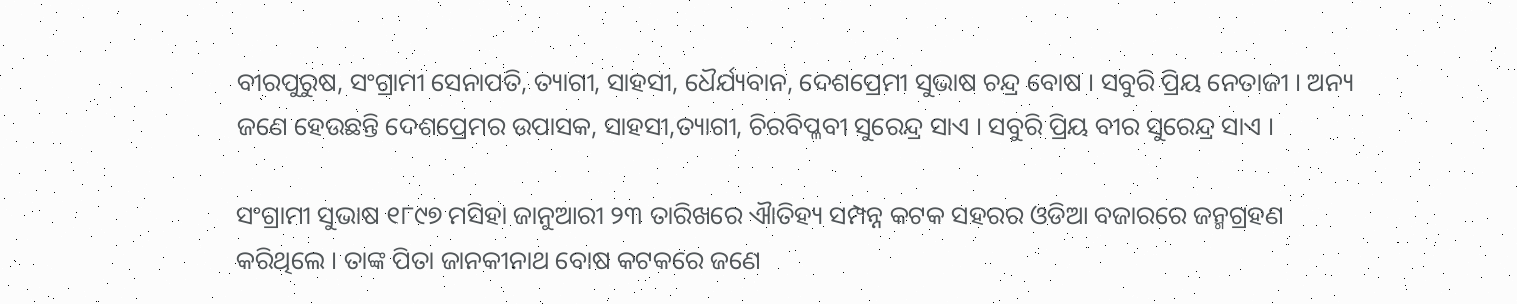ବୀରପୁରୁଷ, ସଂଗ୍ରାମୀ ସେନାପତି, ତ୍ୟାଗୀ, ସାହସୀ, ଧୈର୍ଯ୍ୟବାନ, ଦେଶପ୍ରେମୀ ସୁଭାଷ ଚନ୍ଦ୍ର ବୋଷ । ସବୁରି ପ୍ରିୟ ନେତାଜୀ । ଅନ୍ୟ ଜଣେ ହେଉଛନ୍ତି ଦେଶପ୍ରେମର ଉପାସକ, ସାହସୀ,ତ୍ୟାଗୀ, ଚିରବିପ୍ଳବୀ ସୁରେନ୍ଦ୍ର ସାଏ । ସବୁରି ପ୍ରିୟ ବୀର ସୁରେନ୍ଦ୍ର ସାଏ ।

ସଂଗ୍ରାମୀ ସୁଭାଷ ୧୮୯୭ ମସିହା ଜାନୁଆରୀ ୨୩ ତାରିଖରେ ଐାତିହ୍ୟ ସମ୍ପନ୍ନ କଟକ ସହରର ଓଡିଆ ବଜାରରେ ଜନ୍ମଗ୍ରହଣ କରିଥିଲେ । ତାଙ୍କ ପିତା ଜାନକୀନାଥ ବୋଷ କଟକରେ ଜଣେ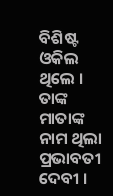ବିଶିଷ୍ଟ ଓକିଲ ଥିଲେ । ତାଙ୍କ ମାତାଙ୍କ ନାମ ଥିଲା ପ୍ରଭାବତୀ ଦେବୀ ।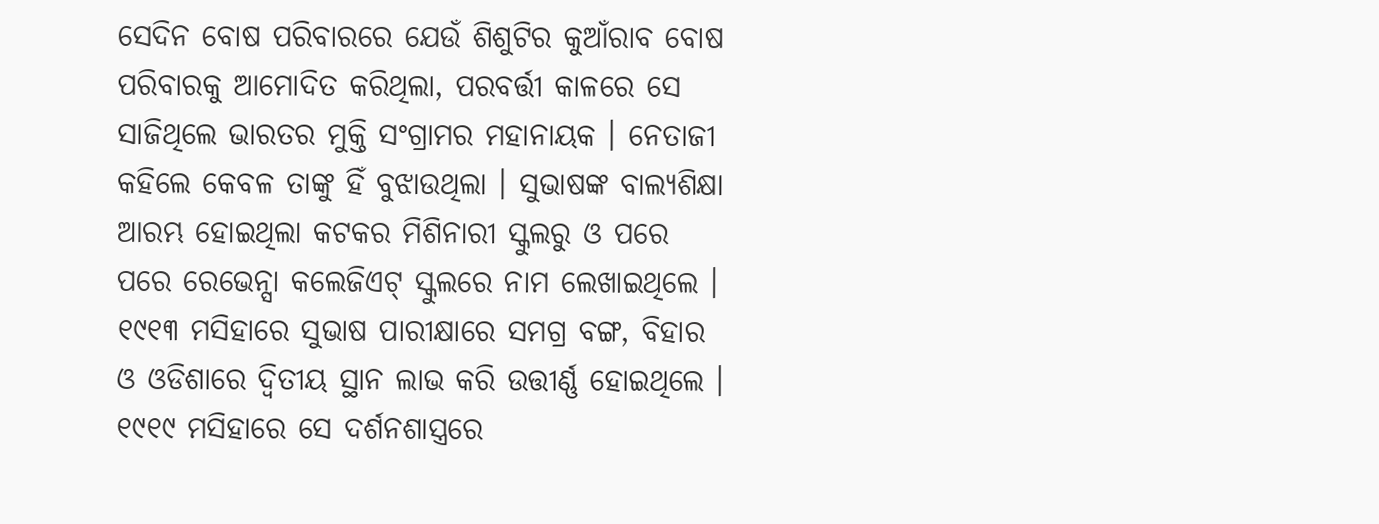ସେଦିନ ବୋଷ ପରିବାରରେ ଯେଉଁ ଶିଶୁଟିର କୁଆଁରାବ ବୋଷ ପରିବାରକୁ ଆମୋଦିତ କରିଥିଲା, ପରବର୍ତ୍ତୀ କାଳରେ ସେ ସାଜିଥିଲେ ଭାରତର ମୁକ୍ତି ସଂଗ୍ରାମର ମହାନାୟକ । ନେତାଜୀ କହିଲେ କେବଳ ତାଙ୍କୁ ହିଁ ବୁଝାଉଥିଲା । ସୁଭାଷଙ୍କ ବାଲ୍ୟଶିକ୍ଷା ଆରମ୍ଭ ହୋଇଥିଲା କଟକର ମିଶିନାରୀ ସ୍କୁଲରୁ ଓ ପରେ ପରେ ରେଭେନ୍ସା କଲେଜିଏଟ୍ ସ୍କୁଲରେ ନାମ ଲେଖାଇଥିଲେ । ୧୯୧୩ ମସିହାରେ ସୁଭାଷ ପାରୀକ୍ଷାରେ ସମଗ୍ର ବଙ୍ଗ, ବିହାର ଓ ଓଡିଶାରେ ଦ୍ୱିତୀୟ ସ୍ଥାନ ଲାଭ କରି ଉତ୍ତୀର୍ଣ୍ଣ ହୋଇଥିଲେ । ୧୯୧୯ ମସିହାରେ ସେ ଦର୍ଶନଶାସ୍ତ୍ରରେ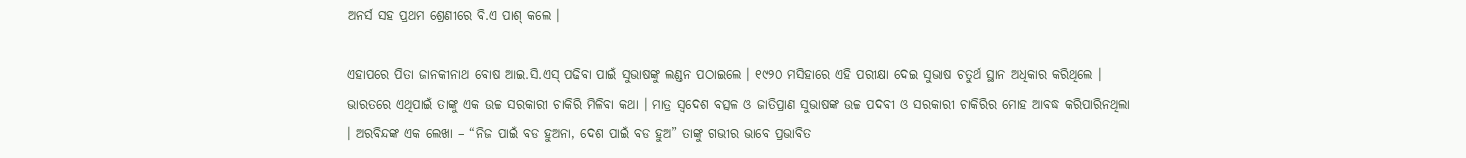ଅନର୍ସ ସହ ପ୍ରଥମ ଶ୍ରେଣୀରେ ବି.ଏ ପାଶ୍ କଲେ ।

ଏହାପରେ ପିତା ଜାନକୀନାଥ ବୋଷ ଆଇ.ସି.ଏସ୍ ପଢିବା ପାଇଁ ସୁଭାଷଙ୍କୁ ଲଣ୍ଡନ ପଠାଇଲେ । ୧୯୨୦ ମସିହାରେ ଏହି ପରୀକ୍ଷା ଦେଇ ସୁଭାଷ ଚତୁର୍ଥ ସ୍ଥାନ ଅଧିକାର କରିଥିଲେ । ଭାରତରେ ଏଥିପାଇଁ ତାଙ୍କୁ ଏକ ଉଚ୍ଚ ସରକାରୀ ଚାକିରି ମିଳିବା କଥା । ମାତ୍ର ସ୍ୱଦେଶ ବତ୍ସଳ ଓ ଜାତିପ୍ରାଣ ସୁଭାଷଙ୍କ ଉଚ୍ଚ ପଦବୀ ଓ ସରକାରୀ ଚାକିରିର ମୋହ ଆବଦ୍ଧ କରିପାରିନଥିଲା । ଅରବିନ୍ଦଙ୍କ ଏକ ଲେଖା – “ନିଜ ପାଇଁ ବଡ ହୁଅନା, ଦେଶ ପାଇଁ ବଡ ହୁଅ” ତାଙ୍କୁ ଗଭୀର ଭାବେ ପ୍ରଭାବିତ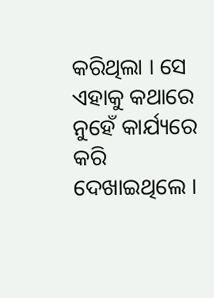କରିଥିଲା । ସେ ଏହାକୁ କଥାରେ ନୁହେଁ କାର୍ଯ୍ୟରେ କରି ଦେଖାଇଥିଲେ ।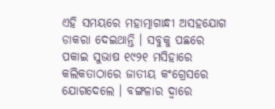ଏହି ସମୟରେ ମହାତ୍ମାଗାନ୍ଧୀ ଅସହଯୋଗ ଡାକରା ଦେଇଥାନ୍ତି । ସବୁକୁ ପଛରେ ପକାଇ ସୁଭାଷ ୧୯୨୧ ମସିହାରେ କଲିକତାଠାରେ ଜାତୀୟ କଂଗ୍ରେସରେ ଯୋଗଦେଲେ । ବଙ୍ଗଳାର ଦ୍ୱାରେ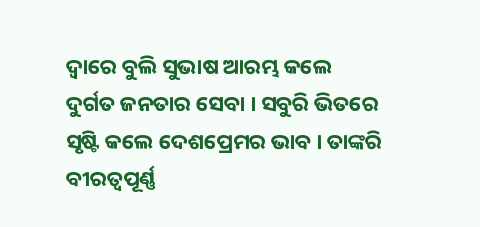ଦ୍ୱାରେ ବୁଲି ସୁଭାଷ ଆରମ୍ଭ କଲେ ଦୁର୍ଗତ ଜନତାର ସେବା । ସବୁରି ଭିତରେ ସୃଷ୍ଟି କଲେ ଦେଶପ୍ରେମର ଭାବ । ତାଙ୍କରି ବୀରତ୍ୱପୂର୍ଣ୍ଣ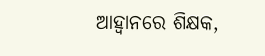ଆହ୍ୱାନରେ ଶିକ୍ଷକ,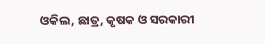ଓକିଲ, ଛାତ୍ର, କୃଷକ ଓ ସରକାରୀ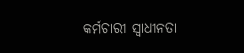କର୍ମଚାରୀ ସ୍ୱାଧୀନତା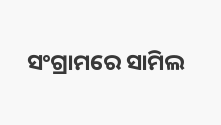ସଂଗ୍ରାମରେ ସାମିଲ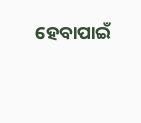ହେବାପାଇଁ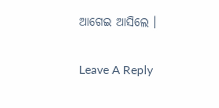ଆଗେଇ ଆସିଲେ ।

Leave A Reply